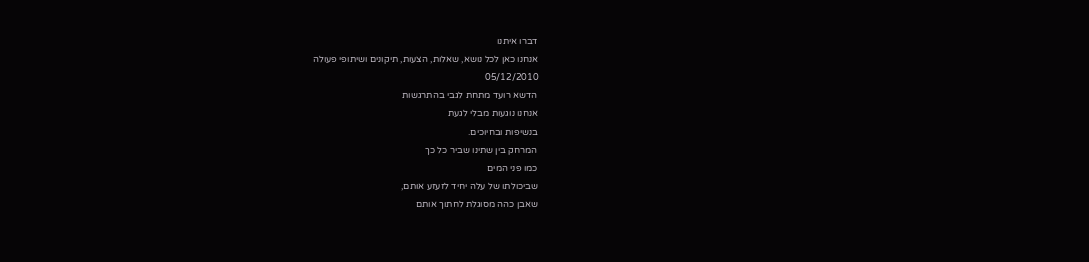דברו איתנו
אנחנו כאן לכל נושא, שאלות, הצעות, תיקונים ושיתופי פעולה
05/12/2010
הדשא רועד מתחת לגבי בהתרגשות
אנחנו נוגעות מבלי לגעת
בנשיפות ובחיוכים.
המרחק בין שתינו שביר כל כך
כמו פני המים
שביכולתו של עלה יחיד לזעזע אותם,
שאבן כהה מסוגלת לחתוך אותם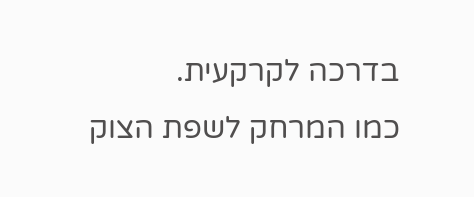בדרכה לקרקעית.
כמו המרחק לשפת הצוק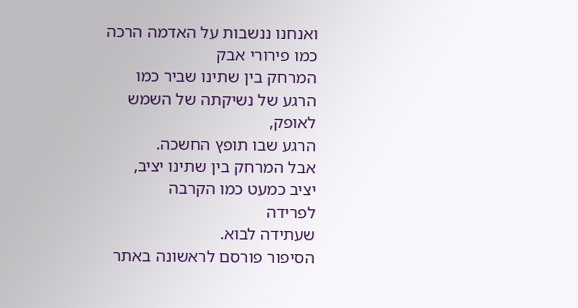ואנחנו ננשבות על האדמה הרכה
כמו פירורי אבק
המרחק בין שתינו שביר כמו
הרגע של נשיקתה של השמש לאופק,
הרגע שבו תופץ החשכה.
אבל המרחק בין שתינו יציב,
יציב כמעט כמו הקרבה
לפרידה
שעתידה לבוא.
הסיפור פורסם לראשונה באתר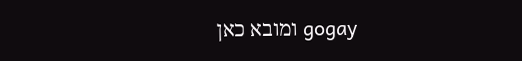gogay ומובא כאן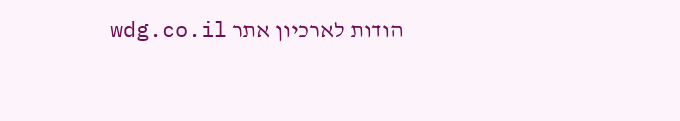הודות לארכיון אתר wdg.co.il